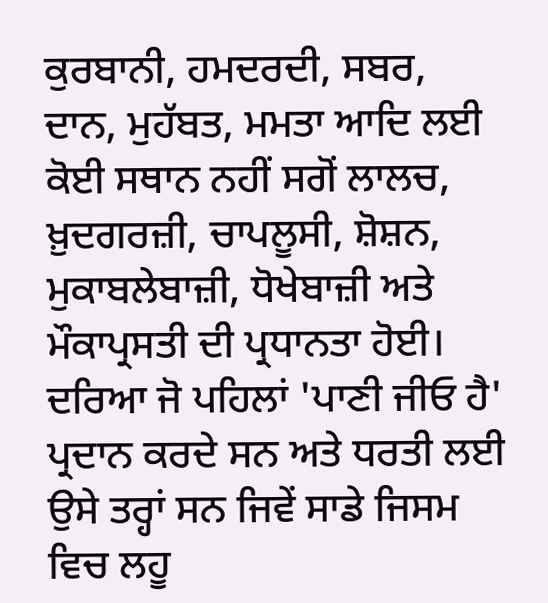ਕੁਰਬਾਨੀ, ਹਮਦਰਦੀ, ਸਬਰ, ਦਾਨ, ਮੁਹੱਬਤ, ਮਮਤਾ ਆਦਿ ਲਈ ਕੋਈ ਸਥਾਨ ਨਹੀਂ ਸਗੋਂ ਲਾਲਚ, ਖ਼ੁਦਗਰਜ਼ੀ, ਚਾਪਲੂਸੀ, ਸ਼ੋਸ਼ਨ, ਮੁਕਾਬਲੇਬਾਜ਼ੀ, ਧੋਖੇਬਾਜ਼ੀ ਅਤੇ ਮੌਕਾਪ੍ਰਸਤੀ ਦੀ ਪ੍ਰਧਾਨਤਾ ਹੋਈ। ਦਰਿਆ ਜੋ ਪਹਿਲਾਂ 'ਪਾਣੀ ਜੀਓ ਹੈ' ਪ੍ਰਦਾਨ ਕਰਦੇ ਸਨ ਅਤੇ ਧਰਤੀ ਲਈ ਉਸੇ ਤਰ੍ਹਾਂ ਸਨ ਜਿਵੇਂ ਸਾਡੇ ਜਿਸਮ ਵਿਚ ਲਹੂ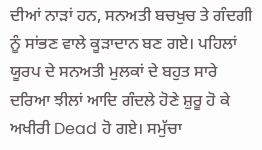ਦੀਆਂ ਨਾੜਾਂ ਹਨ, ਸਨਅਤੀ ਬਚਖੁਚ ਤੇ ਗੰਦਗੀ ਨੂੰ ਸਾਂਭਣ ਵਾਲੇ ਕੂੜਾਦਾਨ ਬਣ ਗਏ। ਪਹਿਲਾਂ ਯੂਰਪ ਦੇ ਸਨਅਤੀ ਮੁਲਕਾਂ ਦੇ ਬਹੁਤ ਸਾਰੇ ਦਰਿਆ ਝੀਲਾਂ ਆਦਿ ਗੰਦਲੇ ਹੋਣੇ ਸ਼ੁਰੂ ਹੋ ਕੇ ਅਖੀਰੀ Dead ਹੋ ਗਏ। ਸਮੁੱਚਾ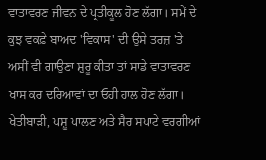ਵਾਤਾਵਰਣ ਜੀਵਨ ਦੇ ਪ੍ਰਤੀਕੂਲ ਹੋਣ ਲੱਗਾ। ਸਮੇਂ ਦੇ ਕੁਝ ਵਕਫ਼ੇ ਬਾਅਦ 'ਵਿਕਾਸ' ਦੀ ਉਸੇ ਤਰਜ਼ 'ਤੇ ਅਸੀਂ ਵੀ ਗਾਉਣਾ ਸ਼ੁਰੂ ਕੀਤਾ ਤਾਂ ਸਾਡੇ ਵਾਤਾਵਰਣ ਖਾਸ ਕਰ ਦਰਿਆਵਾਂ ਦਾ ਓਹੀ ਹਾਲ ਹੋਣ ਲੱਗਾ। ਖੇਤੀਬਾੜੀ, ਪਸ਼ੂ ਪਾਲਣ ਅਤੇ ਸੈਰ ਸਪਾਟੇ ਵਰਗੀਆਂ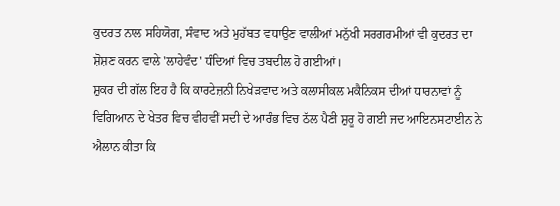ਕੁਦਰਤ ਨਾਲ ਸਹਿਯੋਗ, ਸੰਵਾਦ ਅਤੇ ਮੁਹੱਬਤ ਵਧਾਉਣ ਵਾਲੀਆਂ ਮਨੁੱਖੀ ਸਰਗਰਮੀਆਂ ਵੀ ਕੁਦਰਤ ਦਾ ਸ਼ੋਸ਼ਣ ਕਰਨ ਵਾਲੇ 'ਲਾਹੇਵੰਦ' ਧੰਦਿਆਂ ਵਿਚ ਤਬਦੀਲ ਹੋ ਗਈਆਂ।
ਸ਼ੁਕਰ ਦੀ ਗੱਲ ਇਹ ਹੈ ਕਿ ਕਾਰਟੇਜ਼ਨੀ ਨਿਖੇੜਵਾਦ ਅਤੇ ਕਲਾਸੀਕਲ ਮਕੈਨਿਕਸ ਦੀਆਂ ਧਾਰਨਾਵਾਂ ਨੂੰ ਵਿਗਿਆਨ ਦੇ ਖੇਤਰ ਵਿਚ ਵੀਹਵੀਂ ਸਦੀ ਦੇ ਆਰੰਭ ਵਿਚ ਠੱਲ ਪੈਣੀ ਸ਼ੁਰੂ ਹੋ ਗਈ ਜਦ ਆਇਨਸਟਾਈਨ ਨੇ ਐਲਾਨ ਕੀਤਾ ਕਿ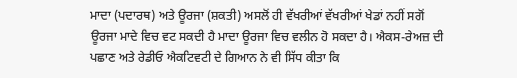ਮਾਦਾ (ਪਦਾਰਥ) ਅਤੇ ਊਰਜਾ (ਸ਼ਕਤੀ) ਅਸਲੋਂ ਹੀ ਵੱਖਰੀਆਂ ਵੱਖਰੀਆਂ ਖੇਡਾਂ ਨਹੀਂ ਸਗੋਂ ਊਰਜਾ ਮਾਦੇ ਵਿਚ ਵਟ ਸਕਦੀ ਹੈ ਮਾਦਾ ਊਰਜਾ ਵਿਚ ਵਲੀਨ ਹੋ ਸਕਦਾ ਹੈ। ਐਕਸ-ਰੇਅਜ਼ ਦੀ ਪਛਾਣ ਅਤੇ ਰੇਡੀਓ ਐਕਟਿਵਟੀ ਦੇ ਗਿਆਨ ਨੇ ਵੀ ਸਿੱਧ ਕੀਤਾ ਕਿ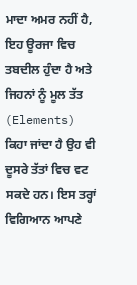ਮਾਦਾ ਅਮਰ ਨਹੀਂ ਹੈ, ਇਹ ਊਰਜਾ ਵਿਚ ਤਬਦੀਲ ਹੁੰਦਾ ਹੈ ਅਤੇ ਜਿਹਨਾਂ ਨੂੰ ਮੂਲ ਤੱਤ (Elements) ਕਿਹਾ ਜਾਂਦਾ ਹੈ ਉਹ ਵੀ ਦੂਸਰੇ ਤੱਤਾਂ ਵਿਚ ਵਟ ਸਕਦੇ ਹਨ। ਇਸ ਤਰ੍ਹਾਂ ਵਿਗਿਆਨ ਆਪਣੇ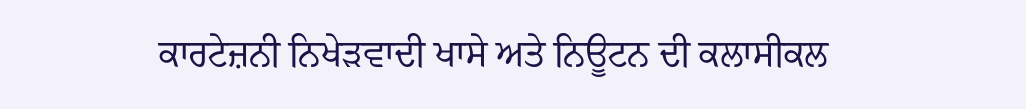ਕਾਰਟੇਜ਼ਨੀ ਨਿਖੇੜਵਾਦੀ ਖਾਸੇ ਅਤੇ ਨਿਊਟਨ ਦੀ ਕਲਾਸੀਕਲ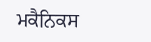ਮਕੈਨਿਕਸ